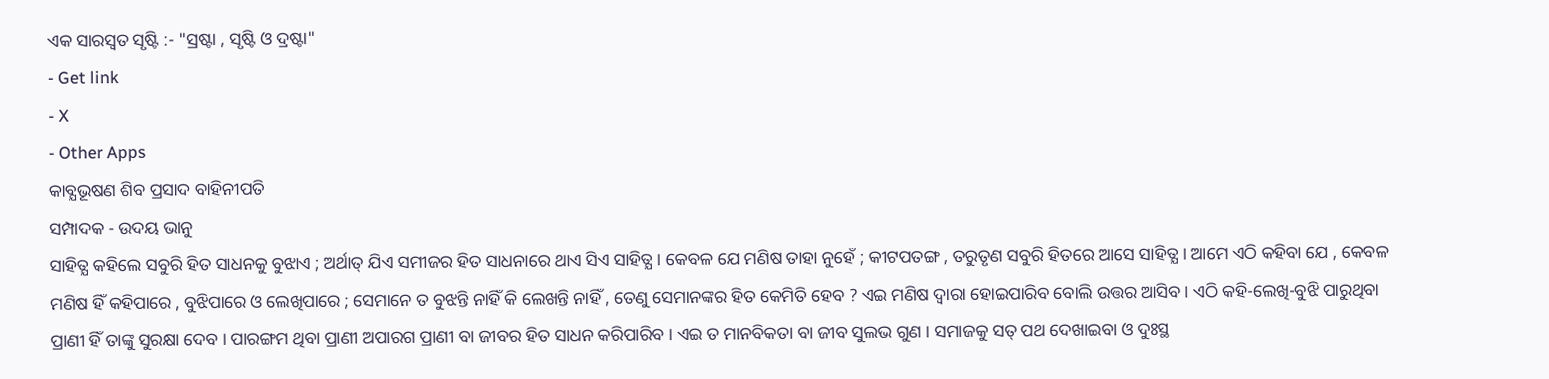ଏକ ସାରସ୍ବତ ସୃଷ୍ଟି :- "ସ୍ରଷ୍ଟା , ସୃଷ୍ଟି ଓ ଦ୍ରଷ୍ଟା"
- Get link
- X
- Other Apps
କାବ୍ଯଭୂଷଣ ଶିବ ପ୍ରସାଦ ବାହିନୀପତି
ସମ୍ପାଦକ - ଉଦୟ ଭାନୁ
ସାହିତ୍ଯ କହିଲେ ସବୁରି ହିତ ସାଧନକୁ ବୁଝାଏ ; ଅର୍ଥାତ୍ ଯିଏ ସମୀଜର ହିତ ସାଧନାରେ ଥାଏ ସିଏ ସାହିତ୍ଯ । କେବଳ ଯେ ମଣିଷ ତାହା ନୁହେଁ ; କୀଟପତଙ୍ଗ , ତରୁତୃଣ ସବୁରି ହିତରେ ଆସେ ସାହିତ୍ଯ । ଆମେ ଏଠି କହିବା ଯେ , କେବଳ ମଣିଷ ହିଁ କହିପାରେ , ବୁଝିପାରେ ଓ ଲେଖିପାରେ ; ସେମାନେ ତ ବୁଝନ୍ତି ନାହିଁ କି ଲେଖନ୍ତି ନାହିଁ , ତେଣୁ ସେମାନଙ୍କର ହିତ କେମିତି ହେବ ? ଏଇ ମଣିଷ ଦ୍ବାରା ହୋଇପାରିବ ବୋଲି ଉତ୍ତର ଆସିବ । ଏଠି କହି-ଲେଖି-ବୁଝି ପାରୁଥିବା ପ୍ରାଣୀ ହିଁ ତାଙ୍କୁ ସୁରକ୍ଷା ଦେବ । ପାରଙ୍ଗମ ଥିବା ପ୍ରାଣୀ ଅପାରଗ ପ୍ରାଣୀ ବା ଜୀବର ହିତ ସାଧନ କରିପାରିବ । ଏଇ ତ ମାନବିକତା ବା ଜୀବ ସୁଲଭ ଗୁଣ । ସମାଜକୁ ସତ୍ ପଥ ଦେଖାଇବା ଓ ଦୁଃସ୍ଥ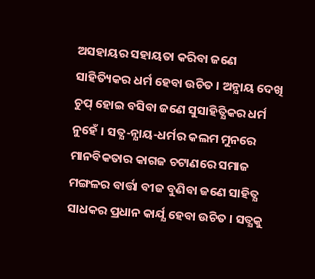ଅସହାୟର ସହାୟତା କରିବା ଜଣେ ସାହିତ୍ୟିକର ଧର୍ମ ହେବା ଉଚିତ । ଅନ୍ଯାୟ ଦେଖି ଚୁପ୍ ହୋଇ ବସିବା ଜଣେ ସୁସାହିତ୍ଯିକର ଧର୍ମ ନୁହେଁ । ସତ୍ଯ-ନ୍ଯାୟ-ଧର୍ମର କଲମ ମୁନରେ ମାନବିକତାର କାଗଜ ଚଟାଣରେ ସମାଜ ମଙ୍ଗଳର ବାର୍ତ୍ତା ବୀଜ ବୁଣିବା ଜଣେ ସାହିତ୍ଯ ସାଧକର ପ୍ରଧାନ କାର୍ଯ୍ଯ ହେବା ଉଚିତ । ସତ୍ଯକୁ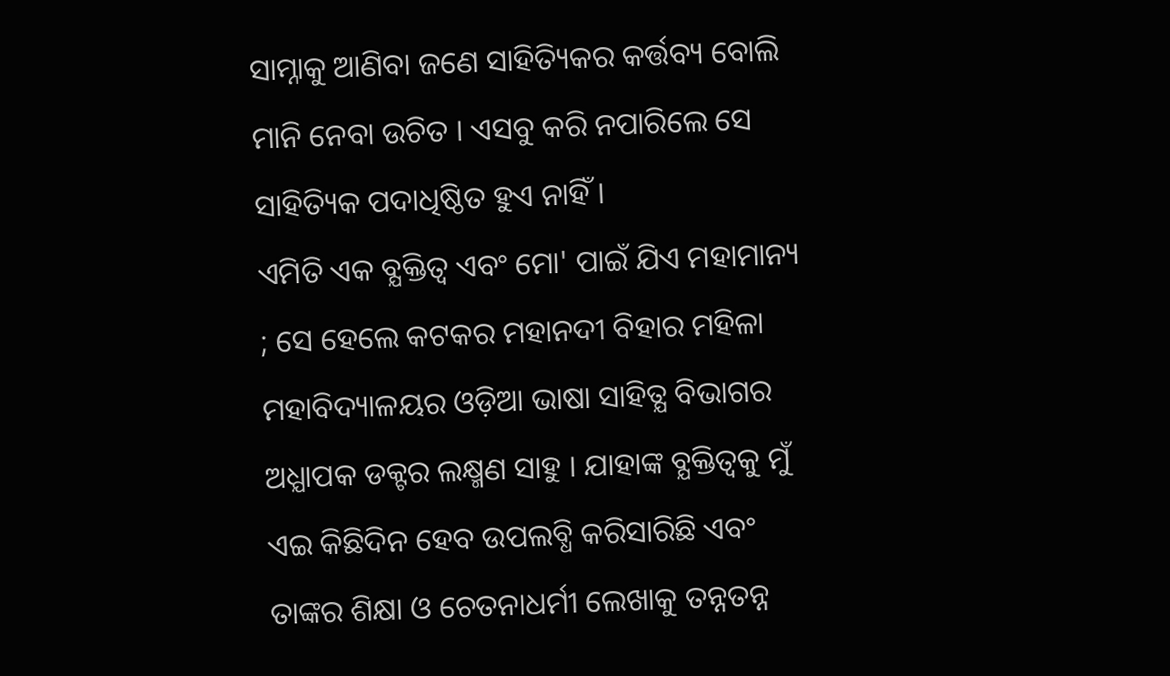ସାମ୍ନାକୁ ଆଣିବା ଜଣେ ସାହିତ୍ୟିକର କର୍ତ୍ତବ୍ୟ ବୋଲି ମାନି ନେବା ଉଚିତ । ଏସବୁ କରି ନପାରିଲେ ସେ ସାହିତ୍ୟିକ ପଦାଧିଷ୍ଠିତ ହୁଏ ନାହିଁ ।
ଏମିତି ଏକ ବ୍ଯକ୍ତିତ୍ବ ଏବଂ ମୋ' ପାଇଁ ଯିଏ ମହାମାନ୍ୟ ; ସେ ହେଲେ କଟକର ମହାନଦୀ ବିହାର ମହିଳା ମହାବିଦ୍ୟାଳୟର ଓଡ଼ିଆ ଭାଷା ସାହିତ୍ଯ ବିଭାଗର ଅଧ୍ଯାପକ ଡକ୍ଟର ଲକ୍ଷ୍ମଣ ସାହୁ । ଯାହାଙ୍କ ବ୍ଯକ୍ତିତ୍ବକୁ ମୁଁ ଏଇ କିଛିଦିନ ହେବ ଉପଲବ୍ଧି କରିସାରିଛି ଏବଂ ତାଙ୍କର ଶିକ୍ଷା ଓ ଚେତନାଧର୍ମୀ ଲେଖାକୁ ତନ୍ନତନ୍ନ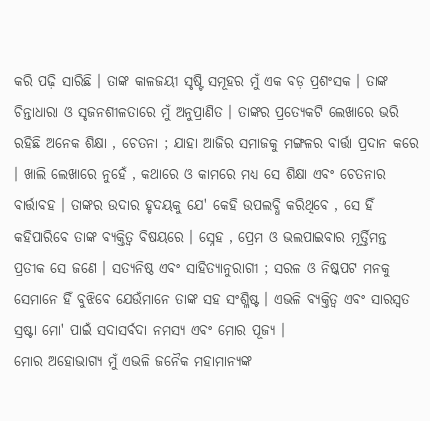କରି ପଢ଼ି ସାରିଛି । ତାଙ୍କ କାଳଜୟୀ ସୃଷ୍ଟି ସମୂହର ମୁଁ ଏକ ବଡ଼ ପ୍ରଶଂସକ । ତାଙ୍କ ଚିନ୍ତାଧାରା ଓ ସୃଜନଶୀଳତାରେ ମୁଁ ଅନୁପ୍ରାଣିତ । ତାଙ୍କର ପ୍ରତ୍ଯେକଟି ଲେଖାରେ ଭରି ରହିଛି ଅନେକ ଶିକ୍ଷା , ଚେତନା ; ଯାହା ଆଜିର ସମାଜକୁ ମଙ୍ଗଳର ବାର୍ତ୍ତା ପ୍ରଦାନ କରେ । ଖାଲି ଲେଖାରେ ନୁହେଁ , କଥାରେ ଓ କାମରେ ମଧ୍ଯ ସେ ଶିକ୍ଷା ଏବଂ ଚେତନାର ବାର୍ତ୍ତାବହ । ତାଙ୍କର ଉଦାର ହୃଦୟକୁ ଯେ' କେହି ଉପଲବ୍ଧି କରିଥିବେ , ସେ ହିଁ କହିପାରିବେ ତାଙ୍କ ବ୍ଯକ୍ତିତ୍ବ ବିଷୟରେ । ସ୍ନେହ , ପ୍ରେମ ଓ ଭଲପାଇବାର ମୂର୍ତ୍ତିମନ୍ତ ପ୍ରତୀକ ସେ ଜଣେ । ସତ୍ଯନିଷ୍ଠ ଏବଂ ସାହିତ୍ଯାନୁରାଗୀ ; ସରଳ ଓ ନିଷ୍କପଟ ମନକୁ ସେମାନେ ହିଁ ବୁଝିବେ ଯେଉଁମାନେ ତାଙ୍କ ସହ ସଂଶ୍ଳିଷ୍ଟ । ଏଭଳି ବ୍ଯକ୍ତିତ୍ବ ଏବଂ ସାରସ୍ବତ ସ୍ରଷ୍ଟା ମୋ' ପାଇଁ ସଦାସର୍ବଦା ନମସ୍ୟ ଏବଂ ମୋର ପୂଜ୍ୟ ।
ମୋର ଅହୋଭାଗ୍ୟ ମୁଁ ଏଭଳି ଜନୈକ ମହାମାନ୍ୟଙ୍କ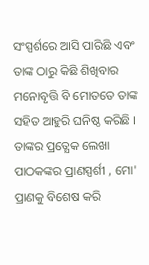ସଂସ୍ପର୍ଶରେ ଆସି ପାରିଛି ଏବଂ ତାଙ୍କ ଠାରୁ କିଛି ଶିଖିବାର ମନୋବୃତ୍ତି ବି ମୋତତେ ତାଙ୍କ ସହିତ ଆହୁରି ଘନିଷ୍ଠ କରିଛି । ତାଙ୍କର ପ୍ରତ୍ଯେକ ଲେଖା ପାଠକଙ୍କର ପ୍ରାଣସ୍ପର୍ଶୀ , ମୋ' ପ୍ରାଣକୁ ବିଶେଷ କରି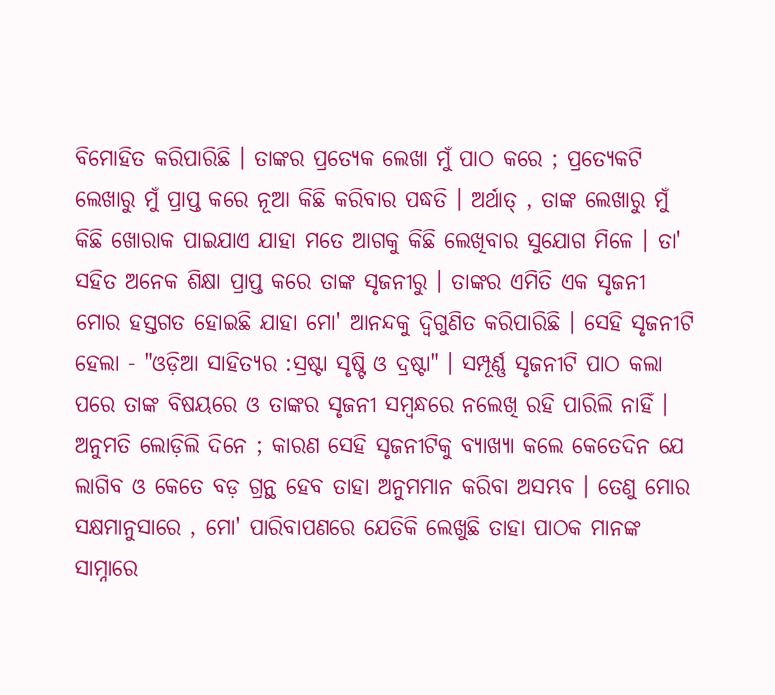ବିମୋହିତ କରିପାରିଛି । ତାଙ୍କର ପ୍ରତ୍ଯେକ ଲେଖା ମୁଁ ପାଠ କରେ ; ପ୍ରତ୍ଯେକଟି ଲେଖାରୁ ମୁଁ ପ୍ରାପ୍ତ କରେ ନୂଆ କିଛି କରିବାର ପଦ୍ଧତି । ଅର୍ଥାତ୍ , ତାଙ୍କ ଲେଖାରୁ ମୁଁ କିଛି ଖୋରାକ ପାଇଯାଏ ଯାହା ମତେ ଆଗକୁ କିଛି ଲେଖିବାର ସୁଯୋଗ ମିଳେ । ତା' ସହିତ ଅନେକ ଶିକ୍ଷା ପ୍ରାପ୍ତ କରେ ତାଙ୍କ ସୃଜନୀରୁ । ତାଙ୍କର ଏମିତି ଏକ ସୃଜନୀ ମୋର ହସ୍ତଗତ ହୋଇଛି ଯାହା ମୋ' ଆନନ୍ଦକୁ ଦ୍ବିଗୁଣିତ କରିପାରିଛି । ସେହି ସୃଜନୀଟି ହେଲା - "ଓଡ଼ିଆ ସାହିତ୍ଯର :ସ୍ରଷ୍ଟା ସୃଷ୍ଟି ଓ ଦ୍ରଷ୍ଟା" । ସମ୍ପୂର୍ଣ୍ଣ ସୃଜନୀଟି ପାଠ କଲା ପରେ ତାଙ୍କ ବିଷୟରେ ଓ ତାଙ୍କର ସୃଜନୀ ସମ୍ବନ୍ଧରେ ନଲେଖି ରହି ପାରିଲି ନାହିଁ । ଅନୁମତି ଲୋଡ଼ିଲି ଦିନେ ; କାରଣ ସେହି ସୃଜନୀଟିକୁ ବ୍ଯାଖ୍ଯା କଲେ କେତେଦିନ ଯେ ଲାଗିବ ଓ କେତେ ବଡ଼ ଗ୍ରନ୍ଥ ହେବ ତାହା ଅନୁମମାନ କରିବା ଅସମ୍ଭବ । ତେଣୁ ମୋର ସକ୍ଷମାନୁସାରେ , ମୋ' ପାରିବାପଣରେ ଯେତିକି ଲେଖୁଛି ତାହା ପାଠକ ମାନଙ୍କ ସାମ୍ନାରେ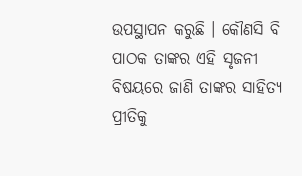ଉପସ୍ଥାପନ କରୁଛି । କୌଣସି ବି ପାଠକ ତାଙ୍କର ଏହି ସୃଜନୀ ବିଷୟରେ ଜାଣି ତାଙ୍କର ସାହିତ୍ଯ ପ୍ରୀତିକୁ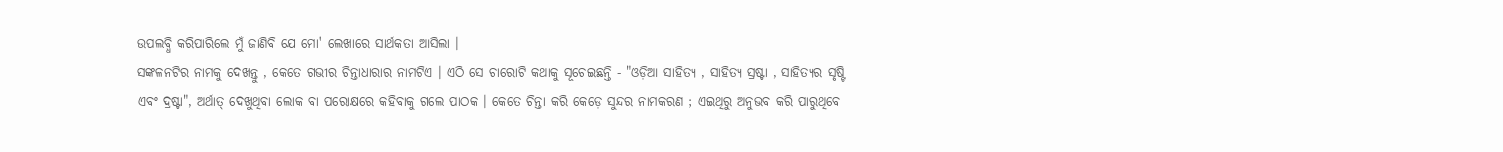ଉପଲବ୍ଧି କରିପାରିଲେ ମୁଁ ଜାଣିବି ଯେ ମୋ' ଲେଖାରେ ସାର୍ଥକତା ଆସିଲା ।
ସଙ୍କଳନଟିର ନାମକୁ ଦେଖନ୍ତୁ , କେତେ ଗଭୀର ଚିନ୍ତାଧାରାର ନାମଟିଏ । ଏଠି ସେ ଚାରୋଟି କଥାକୁ ସୂଚେଇଛନ୍ତି - "ଓଡ଼ିଆ ସାହିତ୍ଯ , ସାହିତ୍ଯ ସ୍ରଷ୍ଟା , ସାହିତ୍ଯର ସୃଷ୍ଟି ଏବଂ ଦ୍ରଷ୍ଟା", ଅର୍ଥାତ୍ ଦେଖୁଥିବା ଲୋକ ବା ପରୋକ୍ଷରେ କହିବାକୁ ଗଲେ ପାଠକ । କେତେ ଚିନ୍ତା କରି କେଡ଼େ ସୁନ୍ଦର ନାମକରଣ ; ଏଇଥିରୁ ଅନୁଭବ କରି ପାରୁଥିବେ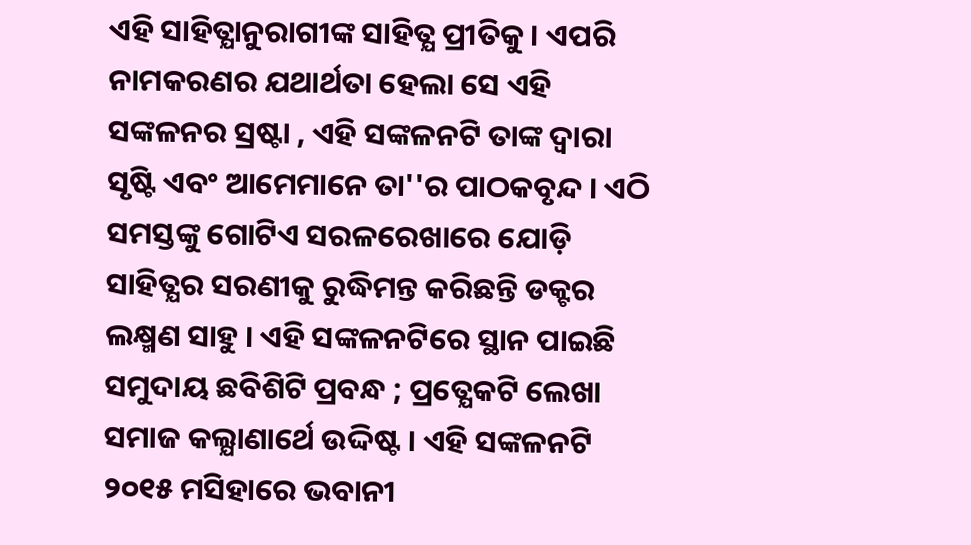ଏହି ସାହିତ୍ଯାନୁରାଗୀଙ୍କ ସାହିତ୍ଯ ପ୍ରୀତିକୁ । ଏପରି ନାମକରଣର ଯଥାର୍ଥତା ହେଲା ସେ ଏହି ସଙ୍କଳନର ସ୍ରଷ୍ଟା , ଏହି ସଙ୍କଳନଟି ତାଙ୍କ ଦ୍ବାରା ସୃଷ୍ଟି ଏବଂ ଆମେମାନେ ତା''ର ପାଠକବୃନ୍ଦ । ଏଠି ସମସ୍ତଙ୍କୁ ଗୋଟିଏ ସରଳରେଖାରେ ଯୋଡ଼ି ସାହିତ୍ଯର ସରଣୀକୁ ରୁଦ୍ଧିମନ୍ତ କରିଛନ୍ତି ଡକ୍ଟର ଲକ୍ଷ୍ମଣ ସାହୁ । ଏହି ସଙ୍କଳନଟିରେ ସ୍ଥାନ ପାଇଛି ସମୁଦାୟ ଛବିଶିଟି ପ୍ରବନ୍ଧ ; ପ୍ରତ୍ଯେକଟି ଲେଖା ସମାଜ କଲ୍ଯାଣାର୍ଥେ ଉଦ୍ଦିଷ୍ଟ । ଏହି ସଙ୍କଳନଟି ୨୦୧୫ ମସିହାରେ ଭବାନୀ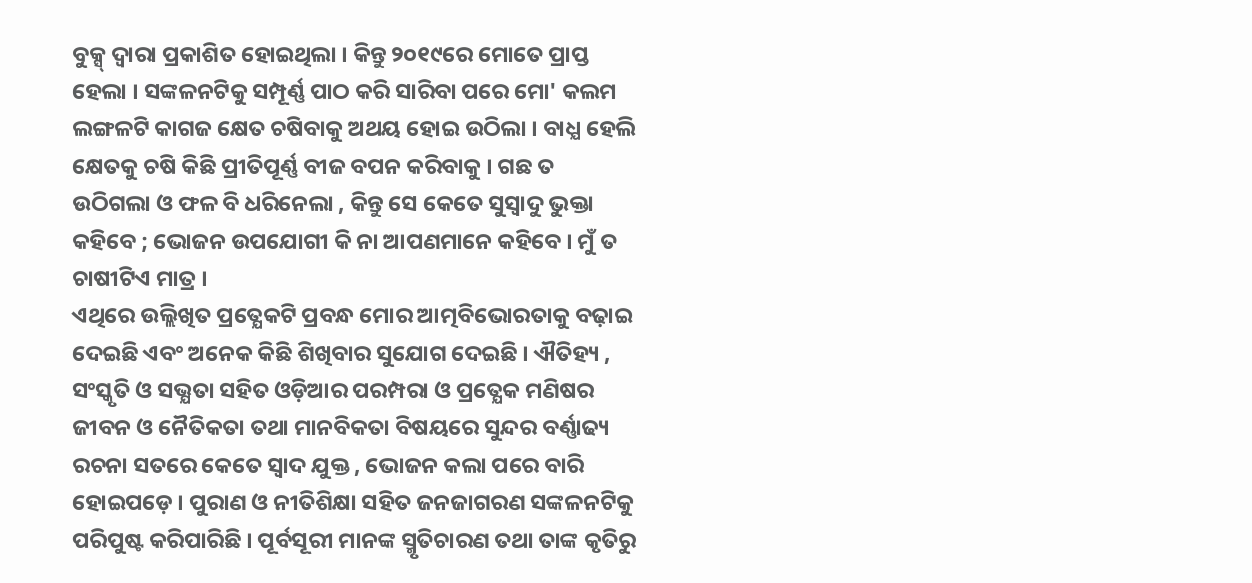ବୁକ୍ସ୍ ଦ୍ବାରା ପ୍ରକାଶିତ ହୋଇଥିଲା । କିନ୍ତୁ ୨୦୧୯ରେ ମୋତେ ପ୍ରାପ୍ତ ହେଲା । ସଙ୍କଳନଟିକୁ ସମ୍ପୂର୍ଣ୍ଣ ପାଠ କରି ସାରିବା ପରେ ମୋ' କଲମ ଲଙ୍ଗଳଟି କାଗଜ କ୍ଷେତ ଚଷିବାକୁ ଅଥୟ ହୋଇ ଉଠିଲା । ବାଧ୍ଯ ହେଲି କ୍ଷେତକୁ ଚଷି କିଛି ପ୍ରୀତିପୂର୍ଣ୍ଣ ବୀଜ ବପନ କରିବାକୁ । ଗଛ ତ ଉଠିଗଲା ଓ ଫଳ ବି ଧରିନେଲା , କିନ୍ତୁ ସେ କେତେ ସୁସ୍ବାଦୁ ଭୁକ୍ତା କହିବେ ; ଭୋଜନ ଉପଯୋଗୀ କି ନା ଆପଣମାନେ କହିବେ । ମୁଁ ତ ଚାଷୀଟିଏ ମାତ୍ର ।
ଏଥିରେ ଉଲ୍ଲିଖିତ ପ୍ରତ୍ଯେକଟି ପ୍ରବନ୍ଧ ମୋର ଆତ୍ମବିଭୋରତାକୁ ବଢ଼ାଇ ଦେଇଛି ଏବଂ ଅନେକ କିଛି ଶିଖିବାର ସୁଯୋଗ ଦେଇଛି । ଐତିହ୍ୟ , ସଂସ୍କୃତି ଓ ସଭ୍ଯତା ସହିତ ଓଡ଼ିଆର ପରମ୍ପରା ଓ ପ୍ରତ୍ଯେକ ମଣିଷର ଜୀବନ ଓ ନୈତିକତା ତଥା ମାନବିକତା ବିଷୟରେ ସୁନ୍ଦର ବର୍ଣ୍ଣାଢ୍ୟ ରଚନା ସତରେ କେତେ ସ୍ବାଦ ଯୁକ୍ତ , ଭୋଜନ କଲା ପରେ ବାରି ହୋଇପଡ଼େ । ପୁରାଣ ଓ ନୀତିଶିକ୍ଷା ସହିତ ଜନଜାଗରଣ ସଙ୍କଳନଟିକୁ ପରିପୁଷ୍ଟ କରିପାରିଛି । ପୂର୍ବସୂରୀ ମାନଙ୍କ ସ୍ମୃତିଚାରଣ ତଥା ତାଙ୍କ କୃତିରୁ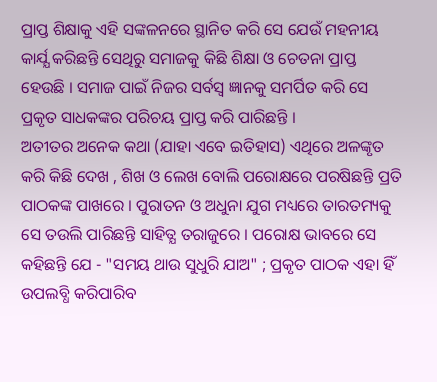ପ୍ରାପ୍ତ ଶିକ୍ଷାକୁ ଏହି ସଙ୍କଳନରେ ସ୍ଥାନିତ କରି ସେ ଯେଉଁ ମହନୀୟ କାର୍ଯ୍ଯ କରିଛନ୍ତି ସେଥିରୁ ସମାଜକୁ କିଛି ଶିକ୍ଷା ଓ ଚେତନା ପ୍ରାପ୍ତ ହେଉଛି । ସମାଜ ପାଇଁ ନିଜର ସର୍ବସ୍ବ ଜ୍ଞାନକୁ ସମର୍ପିତ କରି ସେ ପ୍ରକୃତ ସାଧକଙ୍କର ପରିଚୟ ପ୍ରାପ୍ତ କରି ପାରିଛନ୍ତି ।
ଅତୀତର ଅନେକ କଥା (ଯାହା ଏବେ ଇତିହାସ) ଏଥିରେ ଅଳଙ୍କୃତ କରି କିଛି ଦେଖ , ଶିଖ ଓ ଲେଖ ବୋଲି ପରୋକ୍ଷରେ ପରଷିଛନ୍ତି ପ୍ରତି ପାଠକଙ୍କ ପାଖରେ । ପୁରାତନ ଓ ଅଧୁନା ଯୁଗ ମଧ୍ୟରେ ତାରତମ୍ୟକୁ ସେ ତଉଲି ପାରିଛନ୍ତି ସାହିତ୍ଯ ତରାଜୁରେ । ପରୋକ୍ଷ ଭାବରେ ସେ କହିଛନ୍ତି ଯେ - "ସମୟ ଥାଉ ସୁଧୁରି ଯାଅ" ; ପ୍ରକୃତ ପାଠକ ଏହା ହିଁ ଉପଲବ୍ଧି କରିପାରିବ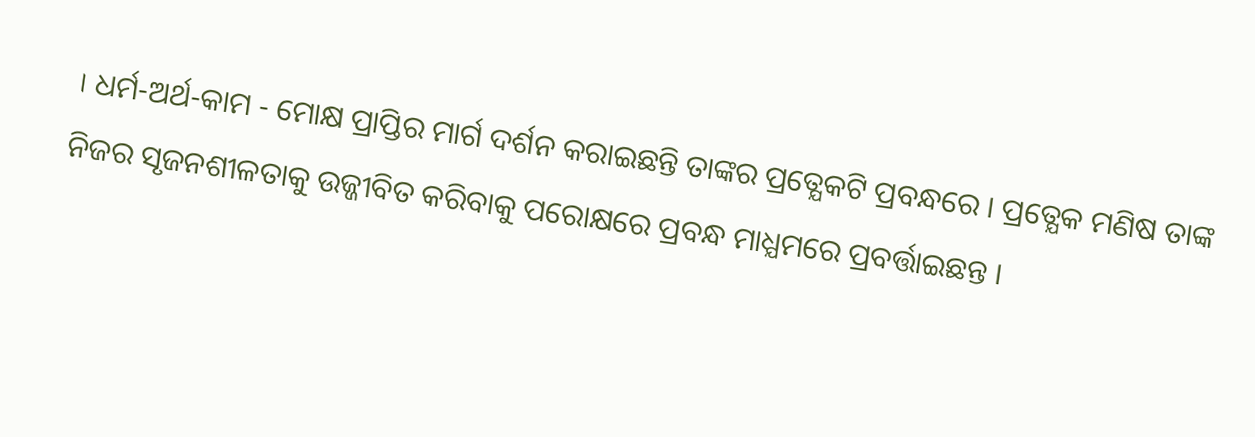। ଧର୍ମ-ଅର୍ଥ-କାମ - ମୋକ୍ଷ ପ୍ରାପ୍ତିର ମାର୍ଗ ଦର୍ଶନ କରାଇଛନ୍ତି ତାଙ୍କର ପ୍ରତ୍ଯେକଟି ପ୍ରବନ୍ଧରେ । ପ୍ରତ୍ଯେକ ମଣିଷ ତାଙ୍କ ନିଜର ସୃଜନଶୀଳତାକୁ ଉଜ୍ଜୀବିତ କରିବାକୁ ପରୋକ୍ଷରେ ପ୍ରବନ୍ଧ ମାଧ୍ଯମରେ ପ୍ରବର୍ତ୍ତାଇଛନ୍ତ ।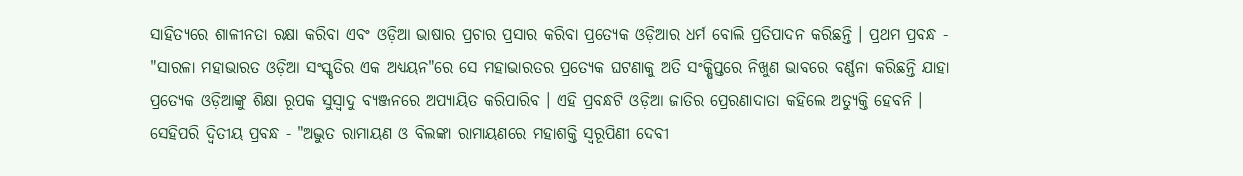ସାହିତ୍ଯରେ ଶାଳୀନତା ରକ୍ଷା କରିବା ଏବଂ ଓଡ଼ିଆ ଭାଷାର ପ୍ରଚାର ପ୍ରସାର କରିବା ପ୍ରତ୍ଯେକ ଓଡ଼ିଆର ଧର୍ମ ବୋଲି ପ୍ରତିପାଦନ କରିଛନ୍ତି । ପ୍ରଥମ ପ୍ରବନ୍ଧ - "ସାରଳା ମହାଭାରତ ଓଡ଼ିଆ ସଂସ୍କୃତିର ଏକ ଅଧ୍ଯୟନ"ରେ ସେ ମହାଭାରତର ପ୍ରତ୍ଯେକ ଘଟଣାକୁ ଅତି ସଂକ୍ଷିପ୍ତରେ ନିଖୁଣ ଭାବରେ ବର୍ଣ୍ଣନା କରିଛନ୍ତି ଯାହା ପ୍ରତ୍ଯେକ ଓଡ଼ିଆଙ୍କୁ ଶିକ୍ଷା ରୂପକ ସୁସ୍ବାଦୁ ବ୍ଯଞ୍ଜନରେ ଅପ୍ଯାୟିତ କରିପାରିବ । ଏହି ପ୍ରବନ୍ଧଟି ଓଡ଼ିଆ ଜାତିର ପ୍ରେରଣାଦାତା କହିଲେ ଅତ୍ୟୁକ୍ତି ହେବନି । ସେହିପରି ଦ୍ବିତୀୟ ପ୍ରବନ୍ଧ - "ଅଦ୍ଭୁତ ରାମାୟଣ ଓ ବିଲଙ୍କା ରାମାୟଣରେ ମହାଶକ୍ତି ସ୍ବରୂପିଣୀ ଦେବୀ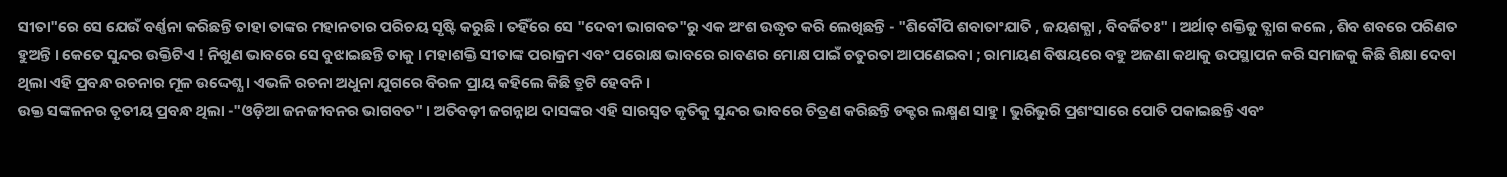ସୀତା"ରେ ସେ ଯେଉଁ ବର୍ଣ୍ଣନା କରିଛନ୍ତି ତାହା ତାଙ୍କର ମହାନତାର ପରିଚୟ ସୃଷ୍ଟି କରୁଛି । ତହିଁରେ ସେ "ଦେବୀ ଭାଗବତ"ରୁ ଏକ ଅଂଶ ଉଦ୍ଧୃତ କରି ଲେଖିଛନ୍ତି - "ଶିବୌପି ଶବାତାଂଯାତି , ଜୟଶକ୍ଯା , ବିବର୍ଜିତଃ" । ଅର୍ଥାତ୍ ଶକ୍ତିକୁ ତ୍ଯାଗ କଲେ , ଶିବ ଶବରେ ପରିଣତ ହୁଅନ୍ତି । କେତେ ସୁନ୍ଦର ଉକ୍ତିଟିଏ ! ନିଖୁଣ ଭାବରେ ସେ ବୁଝାଇଛନ୍ତି ତାକୁ । ମହାଶକ୍ତି ସୀତାଙ୍କ ପରାକ୍ରମ ଏବଂ ପରୋକ୍ଷ ଭାବରେ ରାବଣର ମୋକ୍ଷ ପାଇଁ ଚତୁରତା ଆପଣେଇବା ; ରାମାୟଣ ବିଷୟରେ ବହୁ ଅଜଣା କଥାକୁ ଉପସ୍ଥାପନ କରି ସମାଜକୁ କିଛି ଶିକ୍ଷା ଦେବା ଥିଲା ଏହି ପ୍ରବନ୍ଧ ରଚନାର ମୂଳ ଉଦ୍ଦେଶ୍ଯ । ଏଭଳି ରଚନା ଅଧୁନା ଯୁଗରେ ବିରଳ ପ୍ରାୟ କହିଲେ କିଛି ତ୍ରୁଟି ହେବନି ।
ଉକ୍ତ ସଙ୍କଳନର ତୃତୀୟ ପ୍ରବନ୍ଧ ଥିଲା -"ଓଡ଼ିଆ ଜନଜୀବନର ଭାଗବତ" । ଅତିବଡ଼ୀ ଜଗନ୍ନାଥ ଦାସଙ୍କର ଏହି ସାରସ୍ବତ କୃତିକୁ ସୁନ୍ଦର ଭାବରେ ଚିତ୍ରଣ କରିଛନ୍ତି ଡକ୍ଟର ଲକ୍ଷ୍ମଣ ସାହୁ । ଭୁରିଭୁରି ପ୍ରଶଂସାରେ ପୋତି ପକାଇଛନ୍ତି ଏବଂ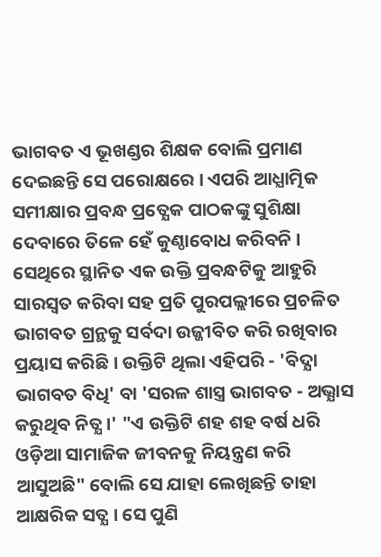ଭାଗବତ ଏ ଭୂଖଣ୍ଡର ଶିକ୍ଷକ ବୋଲି ପ୍ରମାଣ ଦେଇଛନ୍ତି ସେ ପରୋକ୍ଷରେ । ଏପରି ଆଧ୍ଯାତ୍ମିକ ସମୀକ୍ଷାର ପ୍ରବନ୍ଧ ପ୍ରତ୍ଯେକ ପାଠକଙ୍କୁ ସୁଶିକ୍ଷା ଦେବାରେ ତିଳେ ହେଁ କୁଣ୍ଠାବୋଧ କରିବନି । ସେଥିରେ ସ୍ଥାନିତ ଏକ ଉକ୍ତି ପ୍ରବନ୍ଧଟିକୁ ଆହୁରି ସାରସ୍ବତ କରିବା ସହ ପ୍ରତି ପୁରପଲ୍ଲୀରେ ପ୍ରଚଳିତ ଭାଗବତ ଗ୍ରନ୍ଥକୁ ସର୍ବଦା ଉଜ୍ଜୀବିତ କରି ରଖିବାର ପ୍ରୟାସ କରିଛି । ଉକ୍ତିଟି ଥିଲା ଏହିପରି - 'ବିଦ୍ଯା ଭାଗବତ ବିଧି' ବା 'ସରଳ ଶାସ୍ତ୍ର ଭାଗବତ - ଅଭ୍ଯାସ କରୁଥିବ ନିତ୍ଯ ।' "ଏ ଉକ୍ତିଟି ଶହ ଶହ ବର୍ଷ ଧରି ଓଡ଼ିଆ ସାମାଜିକ ଜୀବନକୁ ନିୟନ୍ତ୍ରଣ କରି ଆସୁଅଛି" ବୋଲି ସେ ଯାହା ଲେଖିଛନ୍ତି ତାହା ଆକ୍ଷରିକ ସତ୍ଯ । ସେ ପୁଣି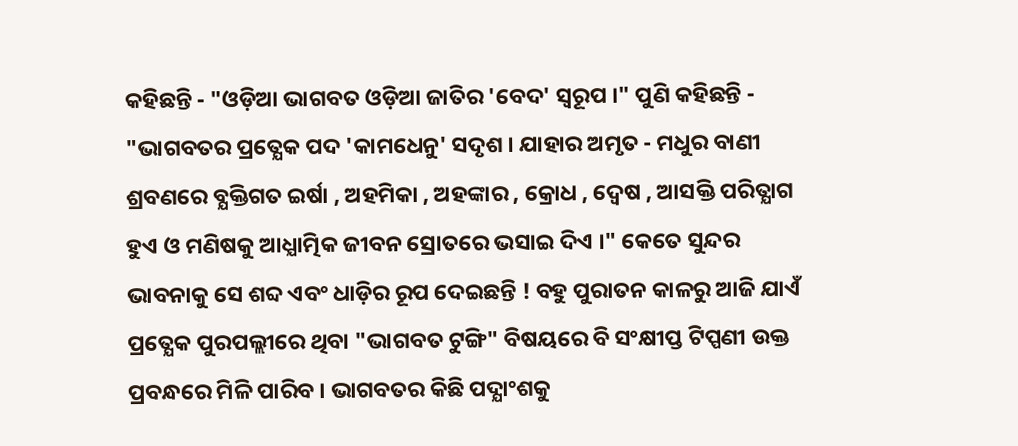କହିଛନ୍ତି - "ଓଡ଼ିଆ ଭାଗବତ ଓଡ଼ିଆ ଜାତିର 'ବେଦ' ସ୍ବରୂପ ।" ପୁଣି କହିଛନ୍ତି - "ଭାଗବତର ପ୍ରତ୍ଯେକ ପଦ 'କାମଧେନୁ' ସଦୃଶ । ଯାହାର ଅମୃତ - ମଧୁର ବାଣୀ ଶ୍ରବଣରେ ବ୍ଯକ୍ତିଗତ ଇର୍ଷା , ଅହମିକା , ଅହଙ୍କାର , କ୍ରୋଧ , ଦ୍ବେଷ , ଆସକ୍ତି ପରିତ୍ଯାଗ ହୁଏ ଓ ମଣିଷକୁ ଆଧ୍ଯାତ୍ମିକ ଜୀବନ ସ୍ରୋତରେ ଭସାଇ ଦିଏ ।" କେତେ ସୁନ୍ଦର ଭାବନାକୁ ସେ ଶବ୍ଦ ଏବଂ ଧାଡ଼ିର ରୂପ ଦେଇଛନ୍ତି ! ବହୁ ପୁରାତନ କାଳରୁ ଆଜି ଯାଏଁ ପ୍ରତ୍ଯେକ ପୁରପଲ୍ଲୀରେ ଥିବା "ଭାଗବତ ଟୁଙ୍ଗି" ବିଷୟରେ ବି ସଂକ୍ଷୀପ୍ତ ଟିପ୍ପଣୀ ଉକ୍ତ ପ୍ରବନ୍ଧରେ ମିଳି ପାରିବ । ଭାଗବତର କିଛି ପଦ୍ଯାଂଶକୁ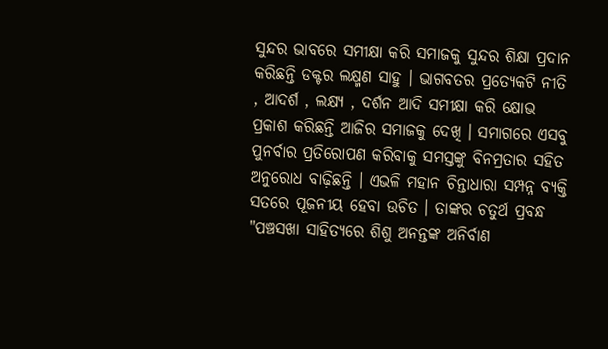ସୁନ୍ଦର ଭାବରେ ସମୀକ୍ଷା କରି ସମାଜକୁ ସୁନ୍ଦର ଶିକ୍ଷା ପ୍ରଦାନ କରିଛନ୍ତି ଡକ୍ଟର ଲକ୍ଷ୍ମଣ ସାହୁ । ଭାଗବତର ପ୍ରତ୍ଯେକଟି ନୀତି , ଆଦର୍ଶ , ଲକ୍ଷ୍ୟ , ଦର୍ଶନ ଆଦି ସମୀକ୍ଷା କରି କ୍ଷୋଭ ପ୍ରକାଶ କରିଛନ୍ତି ଆଜିର ସମାଜକୁ ଦେଖି । ସମାଗରେ ଏସବୁ ପୁନର୍ବାର ପ୍ରତିରୋପଣ କରିବାକୁ ସମସ୍ତଙ୍କୁ ବିନମ୍ରତାର ସହିତ ଅନୁରୋଧ ବାଢ଼ିଛନ୍ତି । ଏଭଳି ମହାନ ଚିନ୍ତାଧାରା ସମ୍ପନ୍ନ ବ୍ଯକ୍ତି ସତରେ ପୂଜନୀୟ ହେବା ଉଚିତ । ତାଙ୍କର ଚତୁର୍ଥ ପ୍ରବନ୍ଧ "ପଞ୍ଚସଖା ସାହିତ୍ଯରେ ଶିଶୁ ଅନନ୍ତଙ୍କ ଅନିର୍ବାଣ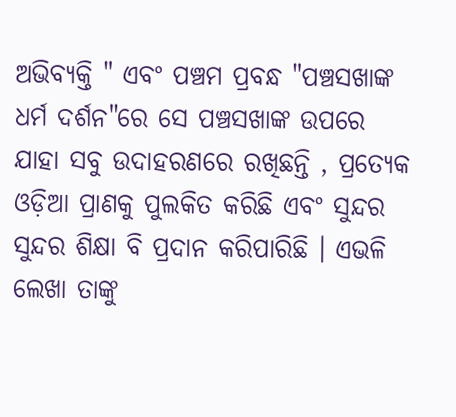ଅଭିବ୍ଯକ୍ତି " ଏବଂ ପଞ୍ଚମ ପ୍ରବନ୍ଧ "ପଞ୍ଚସଖାଙ୍କ ଧର୍ମ ଦର୍ଶନ"ରେ ସେ ପଞ୍ଚସଖାଙ୍କ ଉପରେ ଯାହା ସବୁ ଉଦାହରଣରେ ରଖିଛନ୍ତି , ପ୍ରତ୍ଯେକ ଓଡ଼ିଆ ପ୍ରାଣକୁ ପୁଲକିତ କରିଛି ଏବଂ ସୁନ୍ଦର ସୁନ୍ଦର ଶିକ୍ଷା ବି ପ୍ରଦାନ କରିପାରିଛି । ଏଭଳି ଲେଖା ତାଙ୍କୁ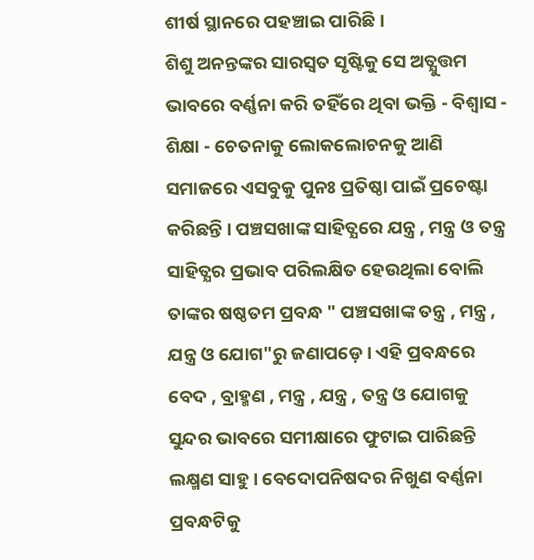ଶୀର୍ଷ ସ୍ଥାନରେ ପହଞ୍ଚାଇ ପାରିଛି ।
ଶିଶୁ ଅନନ୍ତଙ୍କର ସାରସ୍ବତ ସୃଷ୍ଟିକୁ ସେ ଅତ୍ଯୁତ୍ତମ ଭାବରେ ବର୍ଣ୍ଣନା କରି ତହିଁରେ ଥିବା ଭକ୍ତି - ବିଶ୍ବାସ - ଶିକ୍ଷା - ଚେତନାକୁ ଲୋକଲୋଚନକୁ ଆଣି ସମାଜରେ ଏସବୁକୁ ପୁନଃ ପ୍ରତିଷ୍ଠା ପାଇଁ ପ୍ରଚେଷ୍ଟା କରିଛନ୍ତି । ପଞ୍ଚସଖାଙ୍କ ସାହିତ୍ଯରେ ଯନ୍ତ୍ର , ମନ୍ତ୍ର ଓ ତନ୍ତ୍ର ସାହିତ୍ଯର ପ୍ରଭାବ ପରିଲକ୍ଷିତ ହେଉଥିଲା ବୋଲି ତାଙ୍କର ଷଷ୍ଠତମ ପ୍ରବନ୍ଧ " ପଞ୍ଚସଖାଙ୍କ ତନ୍ତ୍ର , ମନ୍ତ୍ର , ଯନ୍ତ୍ର ଓ ଯୋଗ"ରୁ ଜଣାପଡ଼େ । ଏହି ପ୍ରବନ୍ଧରେ ବେଦ , ବ୍ରାହ୍ମଣ , ମନ୍ତ୍ର , ଯନ୍ତ୍ର , ତନ୍ତ୍ର ଓ ଯୋଗକୁ ସୁନ୍ଦର ଭାବରେ ସମୀକ୍ଷାରେ ଫୁଟାଇ ପାରିଛନ୍ତି ଲକ୍ଷ୍ମଣ ସାହୁ । ବେଦୋପନିଷଦର ନିଖୁଣ ବର୍ଣ୍ଣନା ପ୍ରବନ୍ଧଟିକୁ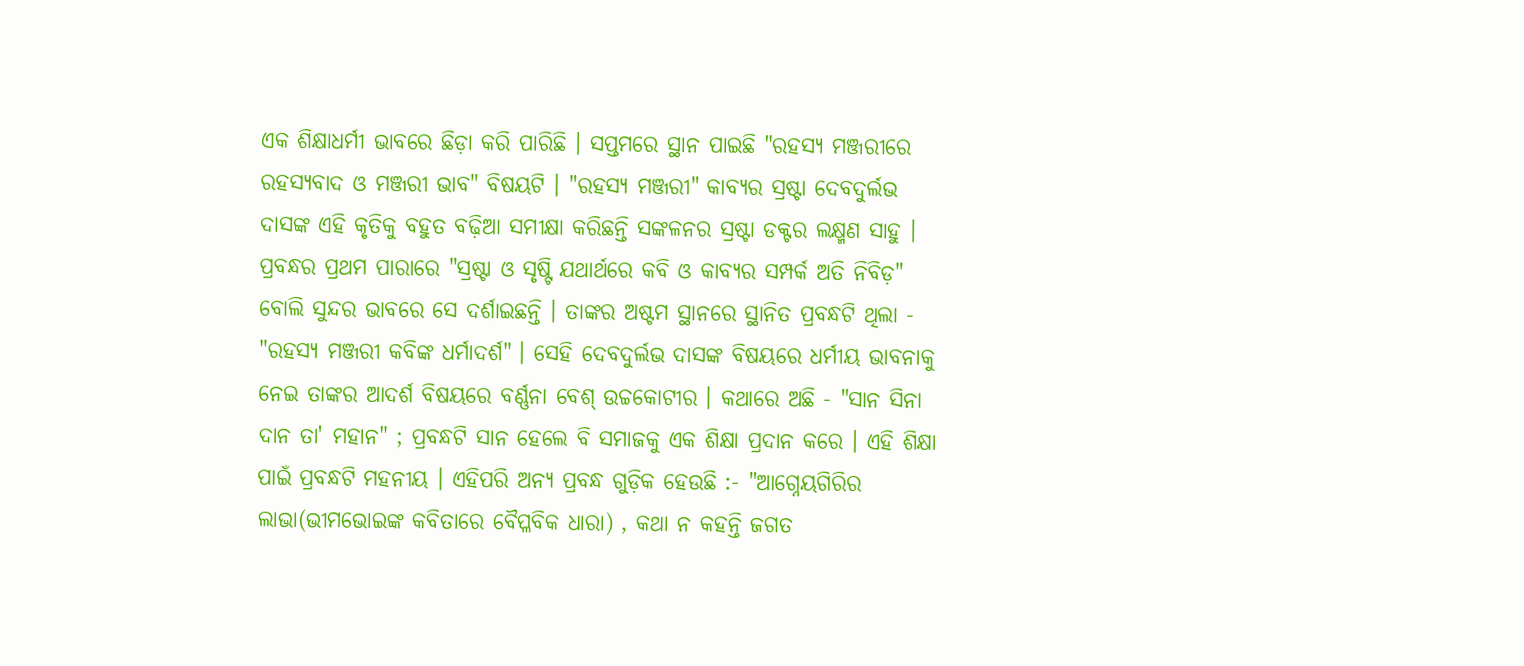ଏକ ଶିକ୍ଷାଧର୍ମୀ ଭାବରେ ଛିଡ଼ା କରି ପାରିଛି । ସପ୍ତମରେ ସ୍ଥାନ ପାଇଛି "ରହସ୍ୟ ମଞ୍ଜରୀରେ ରହସ୍ଯବାଦ ଓ ମଞ୍ଜରୀ ଭାବ" ବିଷୟଟି । "ରହସ୍ୟ ମଞ୍ଜରୀ" କାବ୍ଯର ସ୍ରଷ୍ଟା ଦେବଦୁର୍ଲଭ ଦାସଙ୍କ ଏହି କୃତିକୁ ବହୁତ ବଢ଼ିଆ ସମୀକ୍ଷା କରିଛନ୍ତି ସଙ୍କଳନର ସ୍ରଷ୍ଟା ଡକ୍ଟର ଲକ୍ଷ୍ମଣ ସାହୁ । ପ୍ରବନ୍ଧର ପ୍ରଥମ ପାରାରେ "ସ୍ରଷ୍ଟା ଓ ସୃଷ୍ଟି ଯଥାର୍ଥରେ କବି ଓ କାବ୍ଯର ସମ୍ପର୍କ ଅତି ନିବିଡ଼" ବୋଲି ସୁନ୍ଦର ଭାବରେ ସେ ଦର୍ଶାଇଛନ୍ତି । ତାଙ୍କର ଅଷ୍ଟମ ସ୍ଥାନରେ ସ୍ଥାନିତ ପ୍ରବନ୍ଧଟି ଥିଲା - "ରହସ୍ୟ ମଞ୍ଜରୀ କବିଙ୍କ ଧର୍ମାଦର୍ଶ" । ସେହି ଦେବଦୁର୍ଲଭ ଦାସଙ୍କ ବିଷୟରେ ଧର୍ମୀୟ ଭାବନାକୁ ନେଇ ତାଙ୍କର ଆଦର୍ଶ ବିଷୟରେ ବର୍ଣ୍ଣନା ବେଶ୍ ଉଚ୍ଚକୋଟୀର । କଥାରେ ଅଛି - "ସାନ ସିନା ଦାନ ତା' ମହାନ" ; ପ୍ରବନ୍ଧଟି ସାନ ହେଲେ ବି ସମାଜକୁ ଏକ ଶିକ୍ଷା ପ୍ରଦାନ କରେ । ଏହି ଶିକ୍ଷା ପାଇଁ ପ୍ରବନ୍ଧଟି ମହନୀୟ । ଏହିପରି ଅନ୍ଯ ପ୍ରବନ୍ଧ ଗୁଡ଼ିକ ହେଉଛି :- "ଆଗ୍ନେୟଗିରିର ଲାଭା(ଭୀମଭୋଇଙ୍କ କବିତାରେ ବୈପ୍ଳବିକ ଧାରା) , କଥା ନ କହନ୍ତି ଜଗତ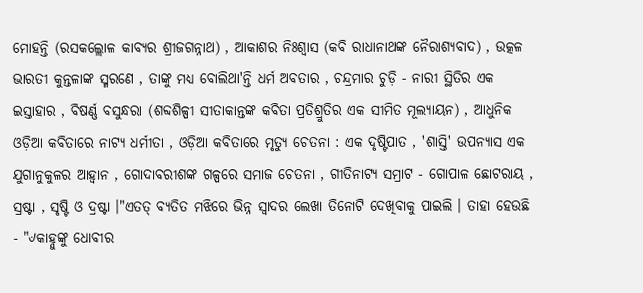ମୋହନ୍ତି (ରସକଲ୍ଲୋଳ କାବ୍ଯର ଶ୍ରୀଜଗନ୍ନାଥ) , ଆକାଶର ନିଃଶ୍ବାସ (କବି ରାଧାନାଥଙ୍କ ନୈରାଶ୍ଯବାଦ) , ଉତ୍କଳ ଭାରତୀ କୁନ୍ତଳାଙ୍କ ସ୍ମରଣେ , ତାଙ୍କୁ ମଧ୍ଯ ବୋଲିଥା'ନ୍ତି ଧର୍ମ ଅବତାର , ଚନ୍ଦ୍ରମାର ଚୁଡ଼ି - ନାରୀ ସ୍ଥିତିର ଏକ ଇସ୍ତାହାର , ବିଷର୍ଣ୍ଣ ବସୁନ୍ଧରା (ଶବ୍ଦଶିଳ୍ପୀ ସୀତାକାନ୍ତଙ୍କ କବିତା ପ୍ରତିଶ୍ରୁତିର ଏକ ସୀମିତ ମୂଲ୍ଯାୟନ) , ଆଧୁନିକ ଓଡ଼ିଆ କବିତାରେ ନାଟ୍ଯ ଧର୍ମୀତା , ଓଡ଼ିଆ କବିତାରେ ମୃତ୍ୟୁ ଚେତନା : ଏକ ଦୃଷ୍ଟିପାତ , 'ଶାସ୍ତି' ଉପନ୍ୟାସ ଏକ ଯୁଗାନୁକୁଳର ଆହ୍ବାନ , ଗୋଦାବରୀଶଙ୍କ ଗଳ୍ପରେ ସମାଜ ଚେତନା , ଗୀତିନାଟ୍ୟ ସମ୍ରାଟ - ଗୋପାଳ ଛୋଟରାୟ , ସ୍ରଷ୍ଟା , ସୃଷ୍ଟି ଓ ଦ୍ରଷ୍ଟା ।"ଏତତ୍ ବ୍ଯତିତ ମଝିରେ ଭିନ୍ନ ସ୍ବାଦର ଲେଖା ତିନୋଟି ଦେଖିବାକୁ ପାଇଲି । ତାହା ହେଉଛି - "୰କାହ୍ନୁଙ୍କୁ ଧୋବୀର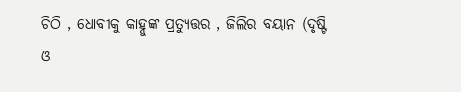ଚିଠି , ଧୋବୀକୁ କାହ୍ନୁଙ୍କ ପ୍ରତ୍ଯୁତ୍ତର , ଜିଲିର ବୟାନ (ଦୃଷ୍ଟି ଓ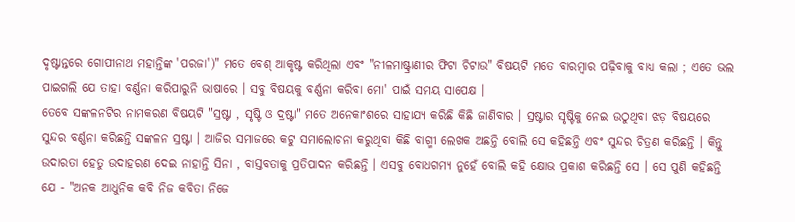ଦୃଷ୍ଟାନ୍ତରେ ଗୋପୀନାଥ ମହାନ୍ତିଙ୍କ 'ପରଜା')" ମତେ ବେଶ୍ ଆକୃଷ୍ଟ କରିଥିଲା ଏବଂ "ନୀଳମାଷ୍ଟ୍ରାଣୀର ଫିଟା ଚିଟାଉ" ବିଷୟଟି ମତେ ବାରମ୍ବାର ପଢ଼ିବାକୁ ବାଧ୍ଯ କଲା ; ଏତେ ଭଲ ପାଇଗଲି ଯେ ତାହା ବର୍ଣ୍ଣନା କରିପାରୁନି ଭାଷାରେ । ସବୁ ବିଷୟକୁ ବର୍ଣ୍ଣନା କରିବା ମୋ' ପାଇଁ ସମୟ ସାପେକ୍ଷ ।
ତେବେ ସଙ୍କଳନଟିର ନାମକରଣ ବିଷୟଟି "ସ୍ରଷ୍ଟା , ସୃଷ୍ଟି ଓ ଦ୍ରଷ୍ଟା" ମତେ ଅନେକାଂଶରେ ସାହାଯ୍ୟ କରିଛି କିଛି ଜାଣିବାର । ସ୍ରଷ୍ଟାର ସୃଷ୍ଟିକୁ ନେଇ ଉଠୁଥିବା ଝଡ଼ ବିଷୟରେ ସୁନ୍ଦର ବର୍ଣ୍ଣନା କରିଛନ୍ତି ସଙ୍କଳନ ସ୍ରଷ୍ଟା । ଆଜିର ସମାଜରେ କଟୁ ସମାଲୋଚନା କରୁଥିବା କିଛି ବାଗ୍ମୀ ଲେଖକ ଅଛନ୍ତି ବୋଲି ସେ କହିଛନ୍ତି ଏବଂ ସୁନ୍ଦର ଚିତ୍ରଣ କରିଛନ୍ତି । କିନ୍ତୁ ଉଦାରତା ହେତୁ ଉଦାହରଣ ଦେଇ ନାହାନ୍ତି ସିନା , ବାସ୍ତବତାକୁ ପ୍ରତିପାଦନ କରିଛନ୍ତି । ଏସବୁ ବୋଧଗମ୍ୟ ନୁହେଁ ବୋଲି କହି କ୍ଷୋଭ ପ୍ରକାଶ କରିଛନ୍ତି ସେ । ସେ ପୁଣି କହିଛନ୍ତି ଯେ - "ଅନକ ଆଧୁନିକ କବି ନିଜ କବିତା ନିଜେ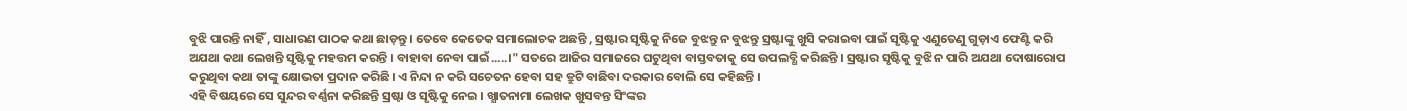ବୁଝି ପାରନ୍ତି ନାହିଁ , ସାଧାରଣ ପାଠକ କଥା ଛାଡ଼ନ୍ତୁ । ତେବେ କେତେକ ସମାଲୋଚକ ଅଛନ୍ତି , ସ୍ରଷ୍ଟାର ସୃଷ୍ଟିକୁ ନିଜେ ବୁଝନ୍ତୁ ନ ବୁଝନ୍ତୁ ସ୍ରଷ୍ଟାଙ୍କୁ ଖୁସି କରାଇବା ପାଇଁ ସୃଷ୍ଟିକୁ ଏଣୁତେଣୁ ଗୁଡ଼ାଏ ଫେଣ୍ଟି କରି ଅଯଥା କଥା ଲେଖନ୍ତି ସୃଷ୍ଟିକୁ ମହତ୍ତମ କରନ୍ତି । ବାହାବା ନେବା ପାଇଁ.....।" ସତରେ ଆଜିର ସମାଜରେ ଘଟୁଥିବା ବାସ୍ତବତାକୁ ସେ ଉପଲବ୍ଧି କରିଛନ୍ତି । ସ୍ରଷ୍ଟାର ସୃଷ୍ଟିକୁ ବୁଝି ନ ପାରି ଅଯଥା ଦୋଷାରୋପ କରୁଥିବା କଥା ତାଙ୍କୁ କ୍ଷୋଭତା ପ୍ରଦାନ କରିଛି । ଏ ନିନ୍ଦା ନ କରି ସଚେତନ ହେବା ସହ ତ୍ରୁଟି ବାଛିବା ଦରକାର ବୋଲି ସେ କହିଛନ୍ତି ।
ଏହି ବିଷୟରେ ସେ ସୁନ୍ଦର ବର୍ଣ୍ଣନା କରିଛନ୍ତି ସ୍ରଷ୍ଟା ଓ ସୃଷ୍ଟିକୁ ନେଇ । ଖ୍ଯାତନାମା ଲେଖକ ଖୁସବନ୍ତ ସିଂଙ୍କର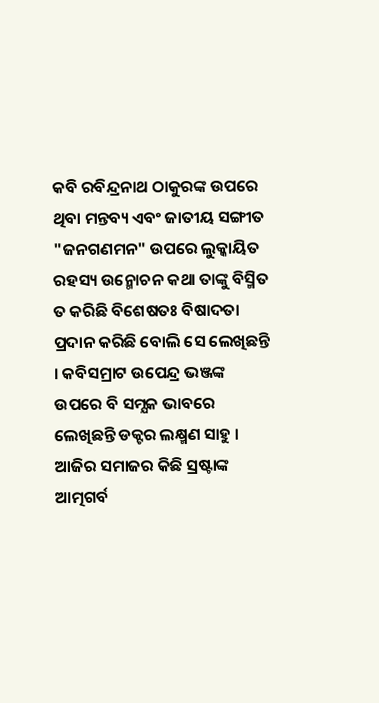କବି ରବିନ୍ଦ୍ରନାଥ ଠାକୁରଙ୍କ ଉପରେ ଥିବା ମନ୍ତବ୍ୟ ଏବଂ ଜାତୀୟ ସଙ୍ଗୀତ "ଜନଗଣମନ" ଉପରେ ଲୁକ୍କାୟିତ ରହସ୍ୟ ଉନ୍ମୋଚନ କଥା ତାଙ୍କୁ ବିସ୍ମିତ ତ କରିଛି ବିଶେଷତଃ ବିଷାଦତା ପ୍ରଦାନ କରିଛି ବୋଲି ସେ ଲେଖିଛନ୍ତି । କବିସମ୍ରାଟ ଉପେନ୍ଦ୍ର ଭଞ୍ଜଙ୍କ ଉପରେ ବି ସମ୍ଯକ ଭାବରେ ଲେଖିଛନ୍ତି ଡକ୍ଟର ଲକ୍ଷ୍ମଣ ସାହୁ । ଆଜିର ସମାଜର କିଛି ସ୍ରଷ୍ଟାଙ୍କ ଆତ୍ମଗର୍ବ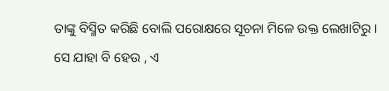ତାଙ୍କୁ ବିସ୍ମିତ କରିଛି ବୋଲି ପରୋକ୍ଷରେ ସୂଚନା ମିଳେ ଉକ୍ତ ଲେଖାଟିରୁ ।
ସେ ଯାହା ବି ହେଉ , ଏ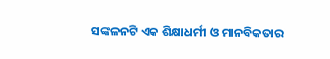ସଙ୍କଳନଟି ଏକ ଶିକ୍ଷାଧର୍ମୀ ଓ ମାନବିକତାର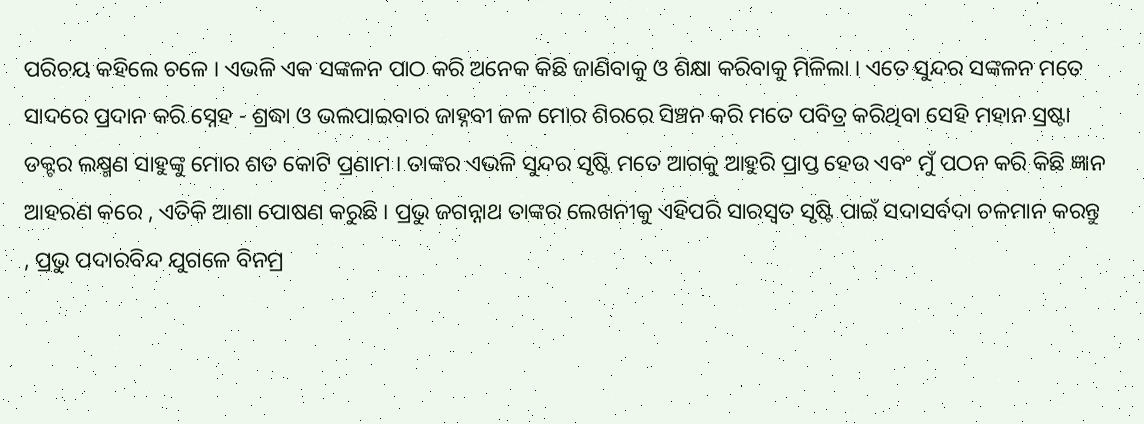ପରିଚୟ କହିଲେ ଚଳେ । ଏଭଳି ଏକ ସଙ୍କଳନ ପାଠ କରି ଅନେକ କିଛି ଜାଣିବାକୁ ଓ ଶିକ୍ଷା କରିବାକୁ ମିଳିଲା । ଏତେ ସୁନ୍ଦର ସଙ୍କଳନ ମତେ ସାଦରେ ପ୍ରଦାନ କରି ସ୍ନେହ - ଶ୍ରଦ୍ଧା ଓ ଭଲପାଇବାର ଜାହ୍ନବୀ ଜଳ ମୋର ଶିରରେ ସିଞ୍ଚନ କରି ମତେ ପବିତ୍ର କରିଥିବା ସେହି ମହାନ ସ୍ରଷ୍ଟା ଡକ୍ଟର ଲକ୍ଷ୍ମଣ ସାହୁଙ୍କୁ ମୋର ଶତ କୋଟି ପ୍ରଣାମ । ତାଙ୍କର ଏଭଳି ସୁନ୍ଦର ସୃଷ୍ଟି ମତେ ଆଗକୁ ଆହୁରି ପ୍ରାପ୍ତ ହେଉ ଏବଂ ମୁଁ ପଠନ କରି କିଛି ଜ୍ଞାନ ଆହରଣ କରେ , ଏତିକି ଆଶା ପୋଷଣ କରୁଛି । ପ୍ରଭୁ ଜଗନ୍ନାଥ ତାଙ୍କର ଲେଖନୀକୁ ଏହିପରି ସାରସ୍ବତ ସୃଷ୍ଟି ପାଇଁ ସଦାସର୍ବଦା ଚଳମାନ କରନ୍ତୁ , ପ୍ରଭୁ ପଦାରବିନ୍ଦ ଯୁଗଳେ ବିନମ୍ର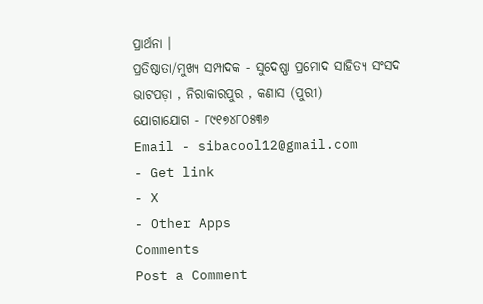ପ୍ରାର୍ଥନା ।
ପ୍ରତିଷ୍ଠାତା/ମୁଖ୍ଯ ସମ୍ପାଦକ - ସୁଦେଷ୍ଣା ପ୍ରମୋଦ ସାହିତ୍ଯ ସଂସଦ
ଭାଟପଡ଼ା , ନିରାକାରପୁର , କଣାସ (ପୁରୀ)
ଯୋଗାଯୋଗ - ୮୯୧୭୪୮୦୫୩୬
Email - sibacool12@gmail.com
- Get link
- X
- Other Apps
Comments
Post a Comment